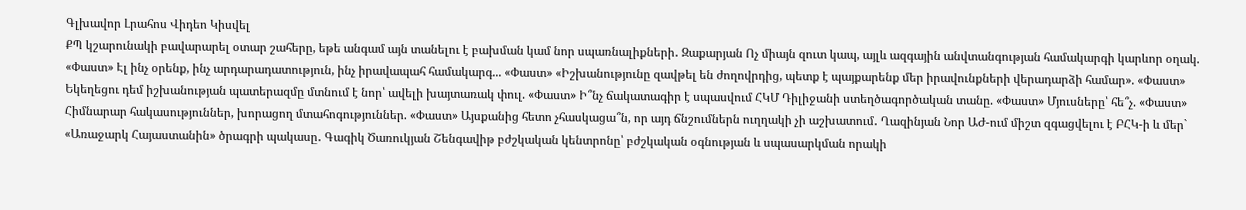Գլխավոր Լրահոս Վիդեո Կիսվել
ՔՊ կշարունակի բավարարել օտար շահերը, եթե անգամ այն տանելու է բախման կամ նոր սպառնալիքների․ Զաքարյան Ոչ միայն զուտ կապ, այլև ազգային անվտանգության համակարգի կարևոր օղակ. «Փաստ» Էլ ինչ օրենք, ինչ արդարադատություն, ինչ իրավապահ համակարգ... «Փաստ» «Իշխանությունը զավթել են ժողովրդից, պետք է պայքարենք մեր իրավունքների վերադարձի համար». «Փաստ» Եկեղեցու դեմ իշխանության պատերազմը մտնում է նոր՝ ավելի խայտառակ փուլ. «Փաստ» Ի՞նչ ճակատագիր է սպասվում ՀԿՄ Դիլիջանի ստեղծագործական տանը. «Փաստ» Մյուսները՝ հե՞չ. «Փաստ» Հիմնարար հակասություններ, խորացող մտահոգություններ. «Փաստ» Այսքանից հետո չհասկացա՞ն, որ այդ ճնշումներն ուղղակի չի աշխատում․ Ղազինյան Նոր ԱԺ-ում միշտ զգացվելու է ԲՀԿ-ի և մեր` «Առաջարկ Հայաստանին» ծրագրի պակասը․ Գագիկ Ծառուկյան Շենգավիթ բժշկական կենտրոնը՝ բժշկական օգնության և սպասարկման որակի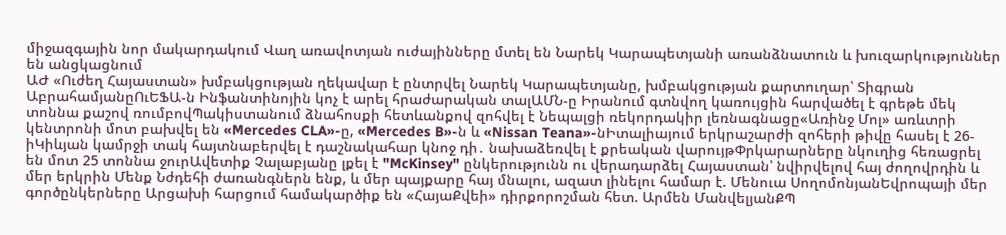միջազգային նոր մակարդակում Վաղ առավոտյան ուժայինները մտել են Նարեկ Կարապետյանի առանձնատուն և խուզարկություններ են անցկացնում
ԱԺ «Ուժեղ Հայաստան» խմբակցության ղեկավար է ընտրվել Նարեկ Կարապետյանը, խմբակցության քարտուղար՝ Տիգրան ԱբրահամյանըՈւԵՖԱ-ն Ինֆանտինոյին կոչ է արել հրաժարական տալԱՄՆ-ը Իրանում գտնվող կառույցին հարվածել է գրեթե մեկ տոննա քաշով ռումբովՊակիստանում ձնահոսքի հետևանքով զոհվել է Նեպալցի ռեկորդակիր լեռնագնացը«Առինջ Մոլ» առևտրի կենտրոնի մոտ բախվել են «Mercedes CLA»-ը, «Mercedes B»-ն և «Nissan Teana»-նԻտալիայում երկրաշարժի զոհերի թիվը հասել է 26-իԿիևյան կամրջի տակ հայտնաբերվել է դաշնակահար կնոջ դի․ նախաձեռվել է քրեական վարույթՓրկարարները նկուղից հեռացրել են մոտ 25 տոննա ջուրԱվետիք Չալաբյանը լքել է "McKinsey" ընկերությունն ու վերադարձել Հայաստան՝ նվիրվելով հայ ժողովրդին և մեր երկրին Մենք Նժդեհի ժառանգներն ենք, և մեր պայքարը հայ մնալու, ազատ լինելու համար է. Մենուա ՍողոմոնյանԵվրոպայի մեր գործընկերները Արցախի հարցում համակարծիք են «ՀայաՔվեի» դիրքորոշման հետ. Արմեն ՄանվելյանՔՊ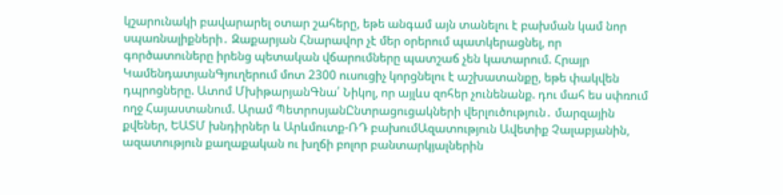կշարունակի բավարարել օտար շահերը, եթե անգամ այն տանելու է բախման կամ նոր սպառնալիքների․ Զաքարյան Հնարավոր չէ մեր օրերում պատկերացնել, որ գործատուները իրենց պետական վճարումները պատշաճ չեն կատարում. Հրայր ԿամենդատյանԳյուղերում մոտ 2300 ուսուցիչ կորցնելու է աշխատանքը, եթե փակվեն դպրոցները. Ատոմ ՄխիթարյանԳնա՛ Նիկոլ, որ այլևս զոհեր չունենանք. դու մահ ես սփռում ողջ Հայաստանում. Արամ ՊետրոսյանԸնտրացուցակների վերլուծություն․ մարզային քվեներ, ԵԱՏՄ խնդիրներ և Արևմուտք-ՌԴ բախումԱզատություն Ավետիք Չալաբյանին, ազատություն քաղաքական ու խղճի բոլոր բանտարկյալներին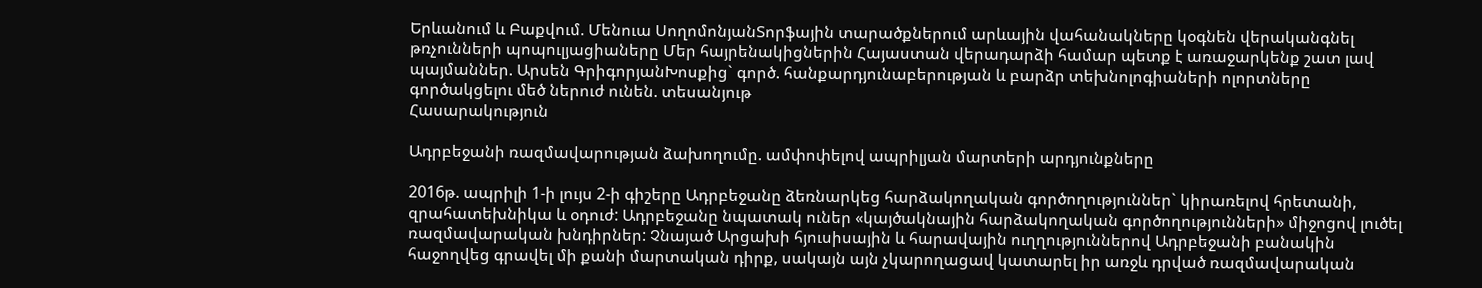Երևանում և Բաքվում. Մենուա ՍողոմոնյանՏորֆային տարածքներում արևային վահանակները կօգնեն վերականգնել թռչունների պոպուլյացիաները Մեր հայրենակիցներին Հայաստան վերադարձի համար պետք է առաջարկենք շատ լավ պայմաններ. Արսեն ԳրիգորյանԽոսքից` գործ. հանքարդյունաբերության և բարձր տեխնոլոգիաների ոլորտները գործակցելու մեծ ներուժ ունեն. տեսանյութ
Հասարակություն

Ադրբեջանի ռազմավարության ձախողումը. ամփոփելով ապրիլյան մարտերի արդյունքները

2016թ. ապրիլի 1-ի լույս 2-ի գիշերը Ադրբեջանը ձեռնարկեց հարձակողական գործողություններ` կիրառելով հրետանի, զրահատեխնիկա և օդուժ: Ադրբեջանը նպատակ ուներ «կայծակնային հարձակողական գործողությունների» միջոցով լուծել ռազմավարական խնդիրներ: Չնայած Արցախի հյուսիսային և հարավային ուղղություններով Ադրբեջանի բանակին հաջողվեց գրավել մի քանի մարտական դիրք, սակայն այն չկարողացավ կատարել իր առջև դրված ռազմավարական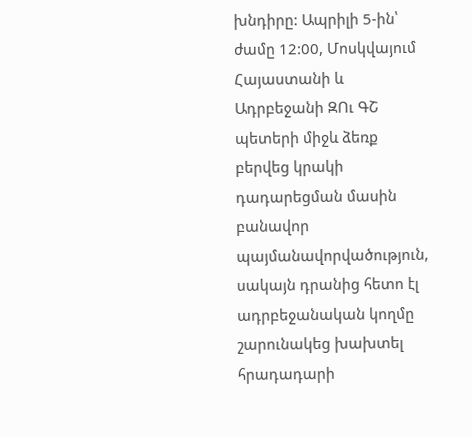խնդիրը: Ապրիլի 5-ին՝ ժամը 12:00, Մոսկվայում Հայաստանի և Ադրբեջանի ԶՈւ ԳՇ պետերի միջև ձեռք բերվեց կրակի դադարեցման մասին բանավոր պայմանավորվածություն, սակայն դրանից հետո էլ ադրբեջանական կողմը շարունակեց խախտել հրադադարի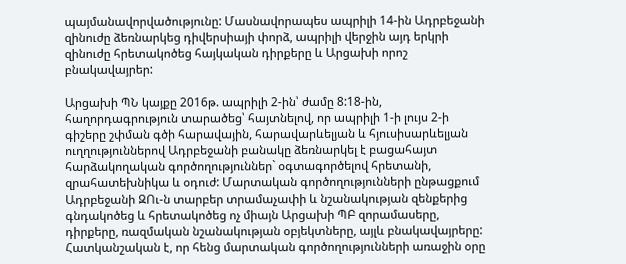պայմանավորվածությունը: Մասնավորապես ապրիլի 14-ին Ադրբեջանի զինուժը ձեռնարկեց դիվերսիայի փորձ, ապրիլի վերջին այդ երկրի զինուժը հրետակոծեց հայկական դիրքերը և Արցախի որոշ բնակավայրեր:

Արցախի ՊՆ կայքը 2016թ. ապրիլի 2-ին՝ ժամը 8:18-ին, հաղորդագրություն տարածեց՝ հայտնելով, որ ապրիլի 1-ի լույս 2-ի գիշերը շփման գծի հարավային, հարավարևելյան և հյուսիսարևելյան ուղղություններով Ադրբեջանի բանակը ձեռնարկել է բացահայտ հարձակողական գործողություններ` օգտագործելով հրետանի, զրահատեխնիկա և օդուժ: Մարտական գործողությունների ընթացքում Ադրբեջանի ԶՈւ-ն տարբեր տրամաչափի և նշանակության զենքերից գնդակոծեց և հրետակոծեց ոչ միայն Արցախի ՊԲ զորամասերը, դիրքերը, ռազմական նշանակության օբյեկտները, այլև բնակավայրերը: Հատկանշական է, որ հենց մարտական գործողությունների առաջին օրը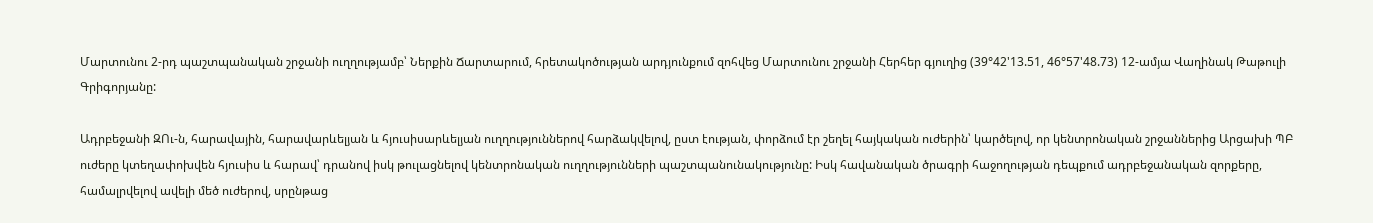Մարտունու 2-րդ պաշտպանական շրջանի ուղղությամբ՝ Ներքին Ճարտարում, հրետակոծության արդյունքում զոհվեց Մարտունու շրջանի Հերհեր գյուղից (39°42'13.51, 46°57'48.73) 12-ամյա Վաղինակ Թաթուլի Գրիգորյանը:

Ադրբեջանի ԶՈւ-ն, հարավային, հարավարևելյան և հյուսիսարևելյան ուղղություններով հարձակվելով, ըստ էության, փորձում էր շեղել հայկական ուժերին՝ կարծելով, որ կենտրոնական շրջաններից Արցախի ՊԲ ուժերը կտեղափոխվեն հյուսիս և հարավ՝ դրանով իսկ թուլացնելով կենտրոնական ուղղությունների պաշտպանունակությունը: Իսկ հավանական ծրագրի հաջողության դեպքում ադրբեջանական զորքերը, համալրվելով ավելի մեծ ուժերով, սրընթաց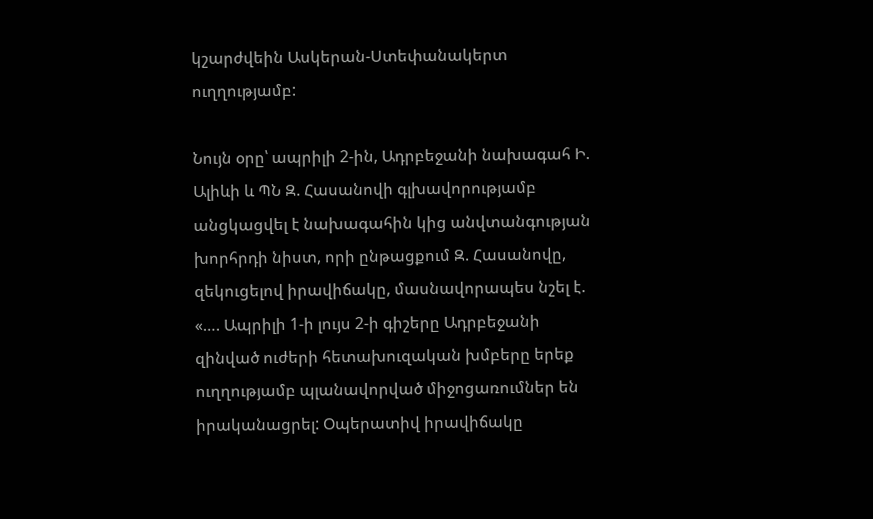կշարժվեին Ասկերան-Ստեփանակերտ ուղղությամբ:

Նույն օրը՝ ապրիլի 2-ին, Ադրբեջանի նախագահ Ի. Ալիևի և ՊՆ Զ. Հասանովի գլխավորությամբ անցկացվել է նախագահին կից անվտանգության խորհրդի նիստ, որի ընթացքում Զ. Հասանովը, զեկուցելով իրավիճակը, մասնավորապես նշել է. «…. Ապրիլի 1-ի լույս 2-ի գիշերը Ադրբեջանի զինված ուժերի հետախուզական խմբերը երեք ուղղությամբ պլանավորված միջոցառումներ են իրականացրել: Օպերատիվ իրավիճակը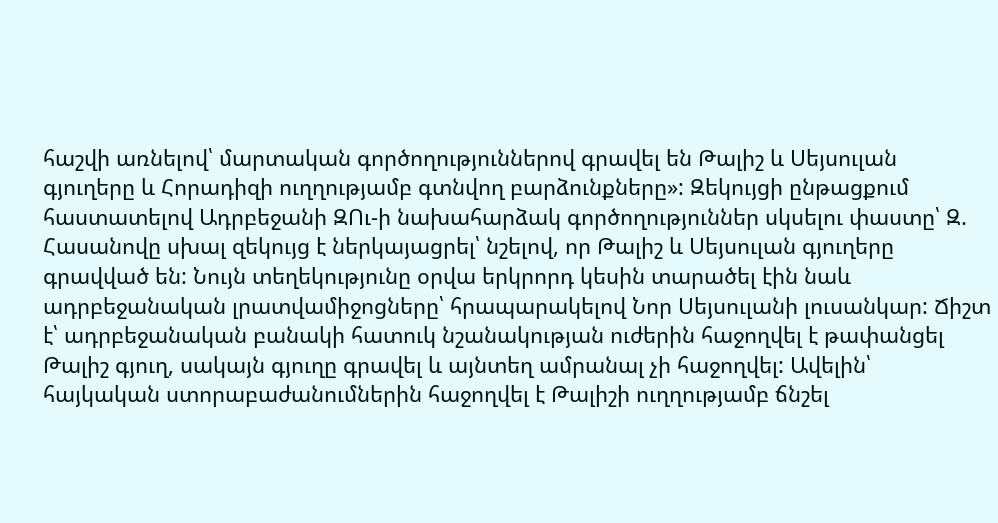հաշվի առնելով՝ մարտական գործողություններով գրավել են Թալիշ և Սեյսուլան գյուղերը և Հորադիզի ուղղությամբ գտնվող բարձունքները»: Զեկույցի ընթացքում հաստատելով Ադրբեջանի ԶՈւ-ի նախահարձակ գործողություններ սկսելու փաստը՝ Զ. Հասանովը սխալ զեկույց է ներկայացրել՝ նշելով, որ Թալիշ և Սեյսուլան գյուղերը գրավված են: Նույն տեղեկությունը օրվա երկրորդ կեսին տարածել էին նաև ադրբեջանական լրատվամիջոցները՝ հրապարակելով Նոր Սեյսուլանի լուսանկար: Ճիշտ է՝ ադրբեջանական բանակի հատուկ նշանակության ուժերին հաջողվել է թափանցել Թալիշ գյուղ, սակայն գյուղը գրավել և այնտեղ ամրանալ չի հաջողվել: Ավելին՝ հայկական ստորաբաժանումներին հաջողվել է Թալիշի ուղղությամբ ճնշել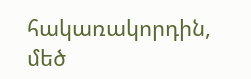հակառակորդին, մեծ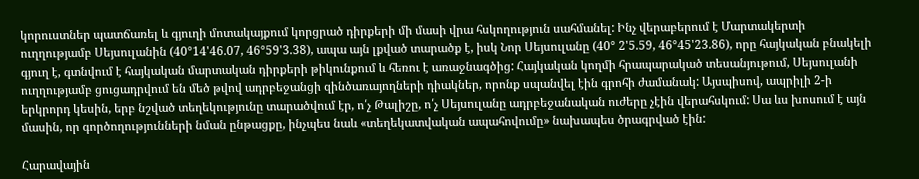կորուստներ պատճառել և գյուղի մոտակայքում կորցրած դիրքերի մի մասի վրա հսկողություն սահմանել: Ինչ վերաբերում է Մարտակերտի ուղղությամբ Սեյսուլանին (40°14'46.07, 46°59'3.38), ապա այն լքված տարածք է, իսկ Նոր Սեյսուլանը (40° 2'5.59, 46°45'23.86), որը հայկական բնակելի գյուղ է, գտնվում է հայկական մարտական դիրքերի թիկունքում և հեռու է առաջնագծից: Հայկական կողմի հրապարակած տեսանյութում, Սեյսուլանի ուղղությամբ ցուցադրվում են մեծ թվով ադրբեջանցի զինծառայողների դիակներ, որոնք սպանվել էին գրոհի ժամանակ: Այսպիսով, ապրիլի 2-ի երկրորդ կեսին, երբ նշված տեղեկությունը տարածվում էր, ո՛չ Թալիշը, ո՛չ Սեյսուլանը ադրբեջանական ուժերը չէին վերահսկում: Սա ևս խոսում է այն մասին, որ գործողությունների նման ընթացքը, ինչպես նաև «տեղեկատվական ապահովումը» նախապես ծրագրված էին:

Հարավային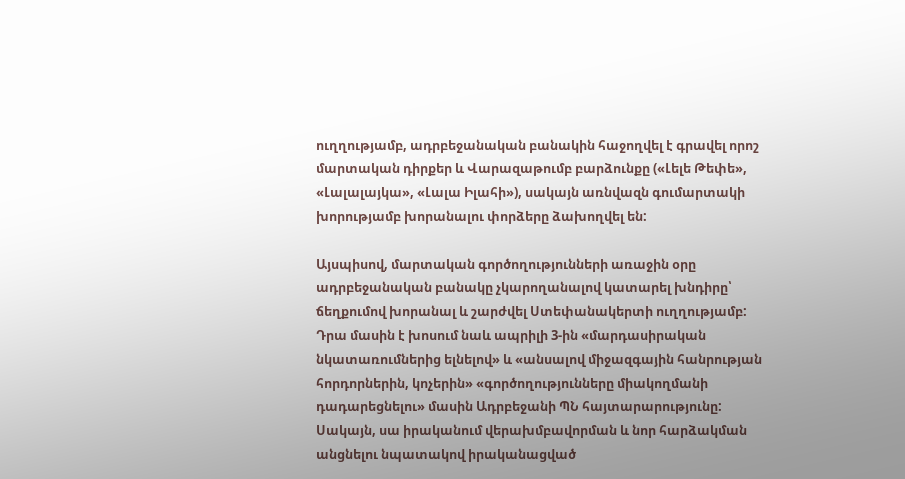ուղղությամբ, ադրբեջանական բանակին հաջողվել է գրավել որոշ մարտական դիրքեր և Վարազաթումբ բարձունքը («Լելե Թեփե», «Լալալայկա», «Լալա Իլահի»), սակայն առնվազն գումարտակի խորությամբ խորանալու փորձերը ձախողվել են:

Այսպիսով, մարտական գործողությունների առաջին օրը ադրբեջանական բանակը չկարողանալով կատարել խնդիրը՝ ճեղքումով խորանալ և շարժվել Ստեփանակերտի ուղղությամբ: Դրա մասին է խոսում նաև ապրիլի 3-ին «մարդասիրական նկատառումներից ելնելով» և «անսալով միջազգային հանրության հորդորներին, կոչերին» «գործողությունները միակողմանի դադարեցնելու» մասին Ադրբեջանի ՊՆ հայտարարությունը: Սակայն, սա իրականում վերախմբավորման և նոր հարձակման անցնելու նպատակով իրականացված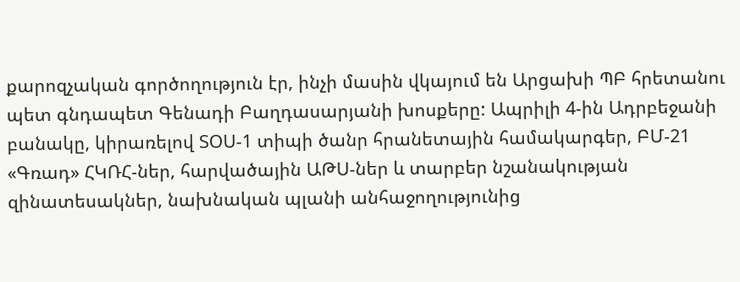քարոզչական գործողություն էր, ինչի մասին վկայում են Արցախի ՊԲ հրետանու պետ գնդապետ Գենադի Բաղդասարյանի խոսքերը: Ապրիլի 4-ին Ադրբեջանի բանակը, կիրառելով ՏՕՍ-1 տիպի ծանր հրանետային համակարգեր, ԲՄ-21 «Գռադ» ՀԿՌՀ-ներ, հարվածային ԱԹՍ-ներ և տարբեր նշանակության զինատեսակներ, նախնական պլանի անհաջողությունից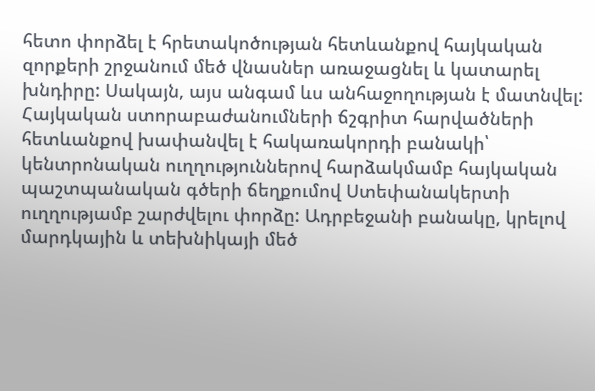հետո փորձել է հրետակոծության հետևանքով հայկական զորքերի շրջանում մեծ վնասներ առաջացնել և կատարել խնդիրը: Սակայն, այս անգամ ևս անհաջողության է մատնվել: Հայկական ստորաբաժանումների ճշգրիտ հարվածների հետևանքով խափանվել է հակառակորդի բանակի՝ կենտրոնական ուղղություններով հարձակմամբ հայկական պաշտպանական գծերի ճեղքումով Ստեփանակերտի ուղղությամբ շարժվելու փորձը: Ադրբեջանի բանակը, կրելով մարդկային և տեխնիկայի մեծ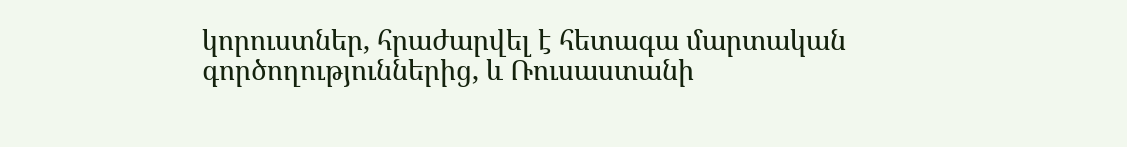կորուստներ, հրաժարվել է հետագա մարտական գործողություններից, և Ռուսաստանի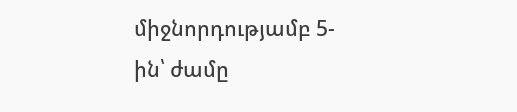միջնորդությամբ 5-ին՝ ժամը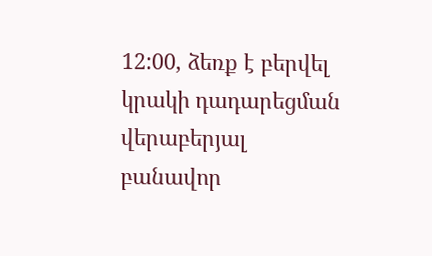12:00, ձեռք է բերվել կրակի դադարեցման վերաբերյալ բանավոր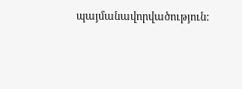պայմանավորվածություն: